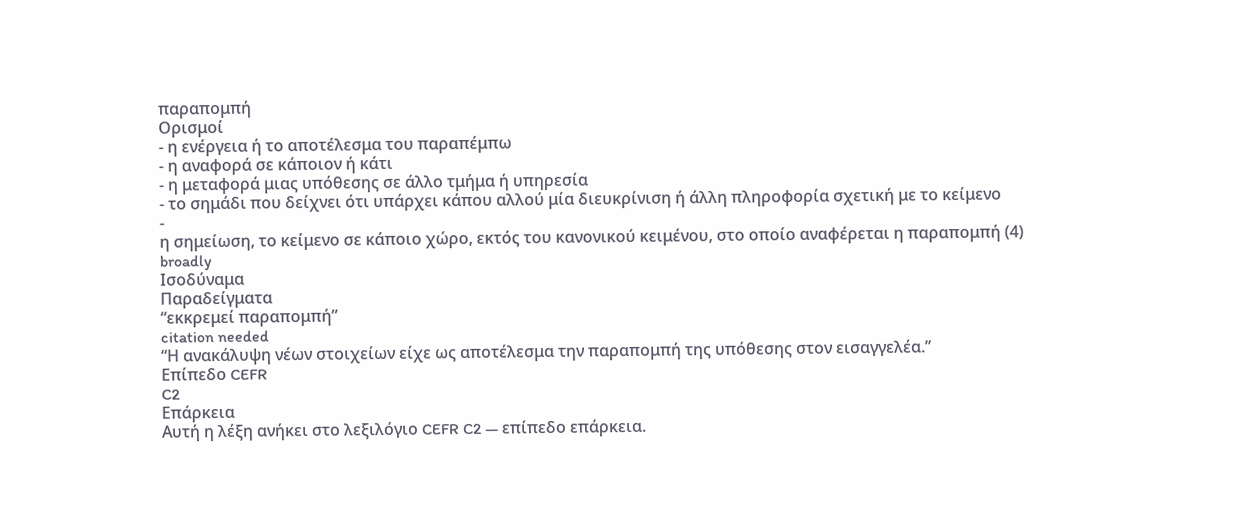παραπομπή
Ορισμοί
- η ενέργεια ή το αποτέλεσμα του παραπέμπω
- η αναφορά σε κάποιον ή κάτι
- η μεταφορά μιας υπόθεσης σε άλλο τμήμα ή υπηρεσία
- το σημάδι που δείχνει ότι υπάρχει κάπου αλλού μία διευκρίνιση ή άλλη πληροφορία σχετική με το κείμενο
-
η σημείωση, το κείμενο σε κάποιο χώρο, εκτός του κανονικού κειμένου, στο οποίο αναφέρεται η παραπομπή (4) broadly
Ισοδύναμα
Παραδείγματα
“εκκρεμεί παραπομπή”
citation needed
“Η ανακάλυψη νέων στοιχείων είχε ως αποτέλεσμα την παραπομπή της υπόθεσης στον εισαγγελέα.”
Επίπεδο CEFR
C2
Επάρκεια
Αυτή η λέξη ανήκει στο λεξιλόγιο CEFR C2 — επίπεδο επάρκεια.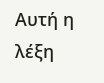Αυτή η λέξη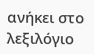ανήκει στο λεξιλόγιο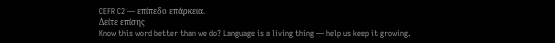CEFR C2 — επίπεδο επάρκεια.
Δείτε επίσης
Know this word better than we do? Language is a living thing — help us keep it growing.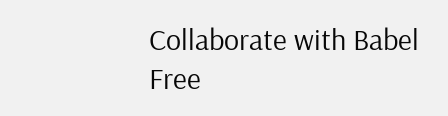Collaborate with Babel Free